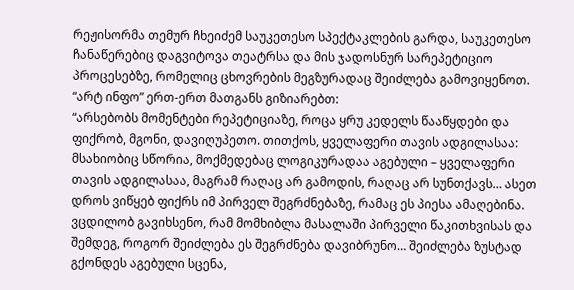რეჟისორმა თემურ ჩხეიძემ საუკეთესო სპექტაკლების გარდა, საუკეთესო ჩანაწერებიც დაგვიტოვა თეატრსა და მის ჯადოსნურ სარეპეტიციო პროცესებზე, რომელიც ცხოვრების მეგზურადაც შეიძლება გამოვიყენოთ.
“არტ ინფო” ერთ-ერთ მათგანს გიზიარებთ:
“არსებობს მომენტები რეპეტიციაზე, როცა ყრუ კედელს წააწყდები და ფიქრობ, მგონი, დავიღუპეთო. თითქოს, ყველაფერი თავის ადგილასაა: მსახიობიც სწორია, მოქმედებაც ლოგიკურადაა აგებული – ყველაფერი თავის ადგილასაა, მაგრამ რაღაც არ გამოდის, რაღაც არ სუნთქავს… ასეთ დროს ვიწყებ ფიქრს იმ პირველ შეგრძნებაზე, რამაც ეს პიესა ამაღებინა. ვცდილობ გავიხსენო, რამ მომხიბლა მასალაში პირველი წაკითხვისას და შემდეგ, როგორ შეიძლება ეს შეგრძნება დავიბრუნო… შეიძლება ზუსტად გქონდეს აგებული სცენა,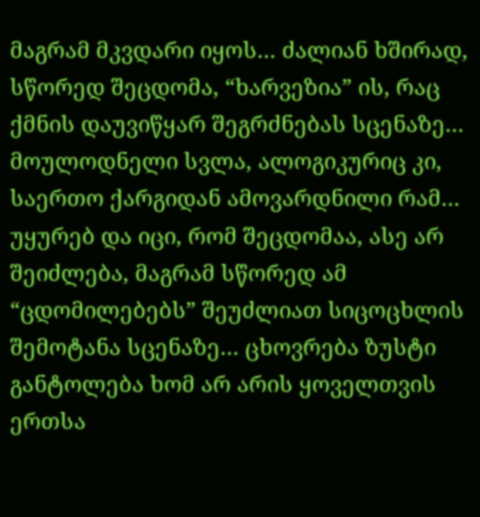მაგრამ მკვდარი იყოს… ძალიან ხშირად, სწორედ შეცდომა, “ხარვეზია” ის, რაც ქმნის დაუვიწყარ შეგრძნებას სცენაზე… მოულოდნელი სვლა, ალოგიკურიც კი, საერთო ქარგიდან ამოვარდნილი რამ… უყურებ და იცი, რომ შეცდომაა, ასე არ შეიძლება, მაგრამ სწორედ ამ “ცდომილებებს” შეუძლიათ სიცოცხლის შემოტანა სცენაზე… ცხოვრება ზუსტი განტოლება ხომ არ არის ყოველთვის ერთსა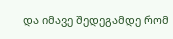და იმავე შედეგამდე რომ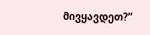მივყავდეთ?”